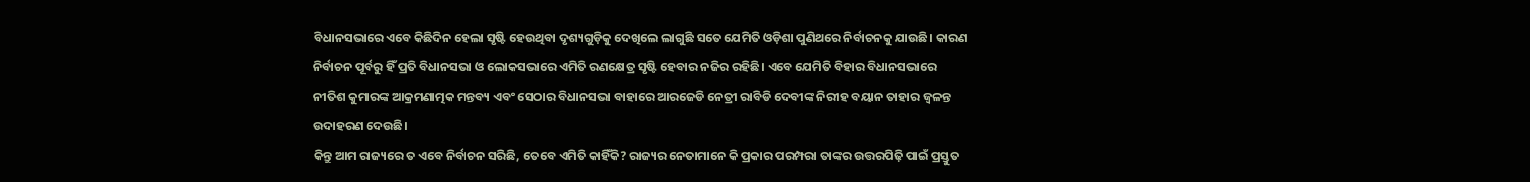ବିଧାନସଭାରେ ଏବେ କିଛିଦିନ ହେଲା ସୃଷ୍ଟି ହେଉଥିବା ଦୃଶ୍ୟଗୁଡ଼ିକୁ ଦେଖିଲେ ଲାଗୁଛି ସତେ ଯେମିତି ଓଡ଼ିଶା ପୁଣିଥରେ ନିର୍ବାଚନକୁ ଯାଉଛି। କାରଣ ନିର୍ବାଚନ ପୂର୍ବରୁ ହିଁ ପ୍ରତି ବିଧାନସଭା ଓ ଲୋକସଭାରେ ଏମିତି ରଣକ୍ଷେତ୍ର ସୃଷ୍ଟି ହେବାର ନଜିର ରହିଛି। ଏବେ ଯେମିତି ବିହାର ବିଧାନସଭାରେ ନୀତିଶ କୁମାରଙ୍କ ଆକ୍ରମଣାତ୍ମକ ମନ୍ତବ୍ୟ ଏବଂ ସେଠାର ବିଧାନସଭା ବାହାରେ ଆରଜେଡି ନେତ୍ରୀ ରାବିଡି ଦେବୀଙ୍କ ନିରୀହ ବୟାନ ତାହାର ଜ୍ୱଳନ୍ତ ଉଦାହରଣ ଦେଉଛି।
କିନ୍ତୁ ଆମ ରାଜ୍ୟରେ ତ ଏବେ ନିର୍ବାଚନ ସରିଛି, ତେବେ ଏମିତି କାହିଁକି? ରାଜ୍ୟର ନେତାମାନେ କି ପ୍ରକାର ପରମ୍ପରା ତାଙ୍କର ଉତ୍ତରପିଢ଼ି ପାଇଁ ପ୍ରସ୍ତୁତ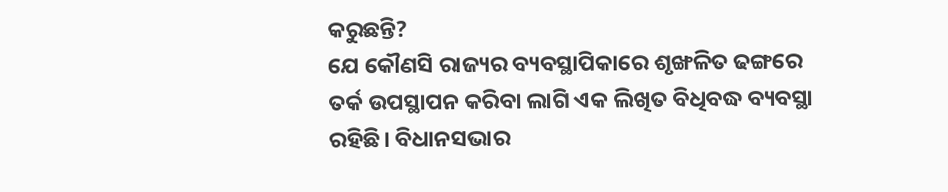କରୁଛନ୍ତି?
ଯେ କୌଣସି ରାଜ୍ୟର ବ୍ୟବସ୍ଥାପିକାରେ ଶୃଙ୍ଖଳିତ ଢଙ୍ଗରେ ତର୍କ ଉପସ୍ଥାପନ କରିବା ଲାଗି ଏକ ଲିଖିତ ବିଧିବଦ୍ଧ ବ୍ୟବସ୍ଥା ରହିଛି। ବିଧାନସଭାର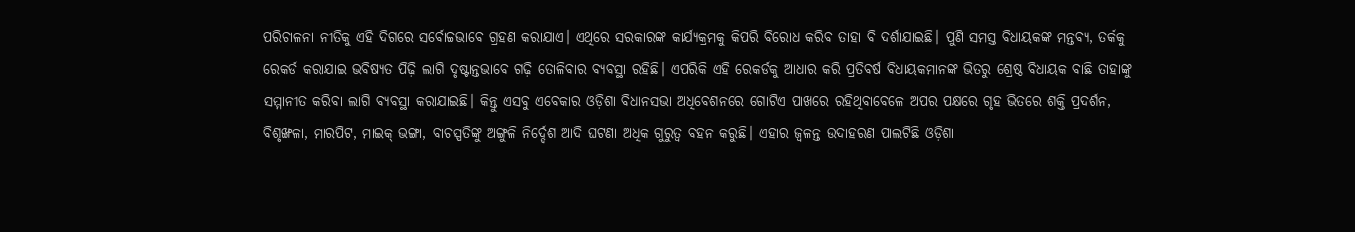ପରିଚାଳନା ନୀତିକୁ ଏହି ଦିଗରେ ସର୍ବୋଚ୍ଚଭାବେ ଗ୍ରହଣ କରାଯାଏ। ଏଥିରେ ସରକାରଙ୍କ କାର୍ଯ୍ୟକ୍ରମକୁ କିପରି ବିରୋଧ କରିବ ତାହା ବି ଦର୍ଶାଯାଇଛି। ପୁଣି ସମସ୍ତ ବିଧାୟକଙ୍କ ମନ୍ତବ୍ୟ, ତର୍କକୁ ରେକର୍ଡ କରାଯାଇ ଭବିଷ୍ୟତ ପିଢ଼ି ଲାଗି ଦୃଷ୍ଟାନ୍ତଭାବେ ଗଢ଼ି ତୋଳିବାର ବ୍ୟବସ୍ଥା ରହିଛି। ଏପରିକି ଏହି ରେକର୍ଡକୁ ଆଧାର କରି ପ୍ରତିବର୍ଷ ବିଧାୟକମାନଙ୍କ ଭିତରୁ ଶ୍ରେଷ୍ଠ ବିଧାୟକ ବାଛି ତାହାଙ୍କୁ ସମ୍ମାନୀତ କରିବା ଲାଗି ବ୍ୟବସ୍ଥା କରାଯାଇଛି। କିନ୍ତୁ ଏସବୁ ଏବେକାର ଓଡ଼ିଶା ବିଧାନସଭା ଅଧିବେଶନରେ ଗୋଟିଏ ପାଖରେ ରହିଥିବାବେଳେ ଅପର ପକ୍ଷରେ ଗୃହ ଭିତରେ ଶକ୍ତି ପ୍ରଦର୍ଶନ, ବିଶୃଙ୍ଖଳା, ମାରପିଟ, ମାଇକ୍ ଭଙ୍ଗା, ବାଚସ୍ପତିଙ୍କୁ ଅଙ୍ଗୁଳି ନିର୍ଦ୍ଦେଶ ଆଦି ଘଟଣା ଅଧିକ ଗୁରୁତ୍ୱ ବହନ କରୁଛି। ଏହାର ଜ୍ୱଳନ୍ତ ଉଦାହରଣ ପାଲଟିଛି ଓଡ଼ିଶା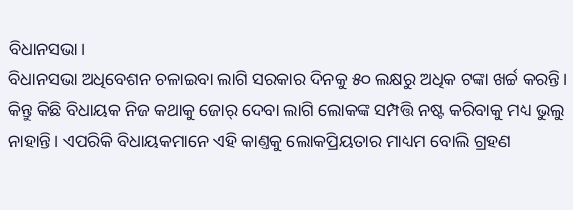ବିଧାନସଭା।
ବିଧାନସଭା ଅଧିବେଶନ ଚଳାଇବା ଲାଗି ସରକାର ଦିନକୁ ୫୦ ଲକ୍ଷରୁ ଅଧିକ ଟଙ୍କା ଖର୍ଚ୍ଚ କରନ୍ତି। କିନ୍ତୁ କିଛି ବିଧାୟକ ନିଜ କଥାକୁ ଜୋର୍ ଦେବା ଲାଗି ଲୋକଙ୍କ ସମ୍ପତ୍ତି ନଷ୍ଟ କରିବାକୁ ମଧ୍ୟ ଭୁଲୁ ନାହାନ୍ତି। ଏପରିକି ବିଧାୟକମାନେ ଏହି କାଣ୍ତକୁ ଲୋକପ୍ରିୟତାର ମାଧ୍ୟମ ବୋଲି ଗ୍ରହଣ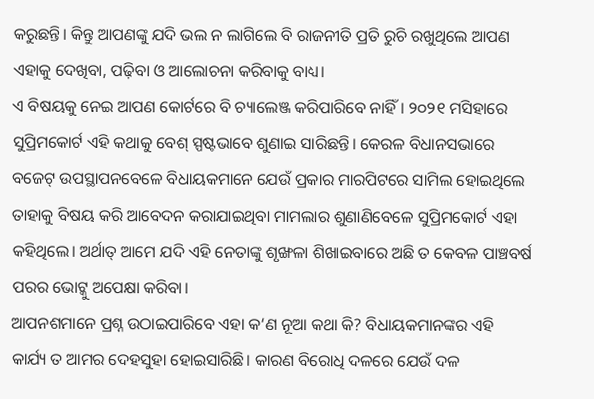କରୁଛନ୍ତି। କିନ୍ତୁ ଆପଣଙ୍କୁ ଯଦି ଭଲ ନ ଲାଗିଲେ ବି ରାଜନୀତି ପ୍ରତି ରୁଚି ରଖୁଥିଲେ ଆପଣ ଏହାକୁ ଦେଖିବା, ପଢ଼ିବା ଓ ଆଲୋଚନା କରିବାକୁ ବାଧ୍ୟ।
ଏ ବିଷୟକୁ ନେଇ ଆପଣ କୋର୍ଟରେ ବି ଚ୍ୟାଲେଞ୍ଜ କରିପାରିବେ ନାହିଁ। ୨୦୨୧ ମସିହାରେ ସୁପ୍ରିମକୋର୍ଟ ଏହି କଥାକୁ ବେଶ୍ ସ୍ପଷ୍ଟଭାବେ ଶୁଣାଇ ସାରିଛନ୍ତି। କେରଳ ବିଧାନସଭାରେ ବଜେଟ୍ ଉପସ୍ଥାପନବେଳେ ବିଧାୟକମାନେ ଯେଉଁ ପ୍ରକାର ମାରପିଟରେ ସାମିଲ ହୋଇଥିଲେ ତାହାକୁ ବିଷୟ କରି ଆବେଦନ କରାଯାଇଥିବା ମାମଲାର ଶୁଣାଣିବେଳେ ସୁପ୍ରିମକୋର୍ଟ ଏହା କହିଥିଲେ। ଅର୍ଥାତ୍ ଆମେ ଯଦି ଏହି ନେତାଙ୍କୁ ଶୃଙ୍ଖଳା ଶିଖାଇବାରେ ଅଛି ତ କେବଳ ପାଞ୍ଚବର୍ଷ ପରର ଭୋଟ୍କୁ ଅପେକ୍ଷା କରିବା।
ଆପନଶମାନେ ପ୍ରଶ୍ନ ଉଠାଇପାରିବେ ଏହା କ‘ଣ ନୂଆ କଥା କି? ବିଧାୟକମାନଙ୍କର ଏହି କାର୍ଯ୍ୟ ତ ଆମର ଦେହସୁହା ହୋଇସାରିଛି। କାରଣ ବିରୋଧି ଦଳରେ ଯେଉଁ ଦଳ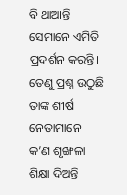ବି ଥାଆନ୍ତି ସେମାନେ ଏମିତି ପ୍ରଦର୍ଶନ କରନ୍ତି। ତେଣୁ ପ୍ରଶ୍ନ ଉଠୁଛି ତାଙ୍କ ଶୀର୍ଷ ନେତାମାନେ କ’ଣ ଶୃଙ୍ଖଳା ଶିକ୍ଷା ଦିଅନ୍ତି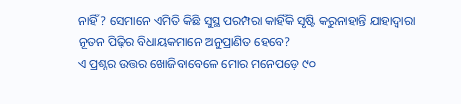ନାହିଁ? ସେମାନେ ଏମିତି କିଛି ସୁସ୍ଥ ପରମ୍ପରା କାହିଁକି ସୃଷ୍ଟି କରୁନାହାନ୍ତି ଯାହାଦ୍ୱାରା ନୂତନ ପିଢ଼ିର ବିଧାୟକମାନେ ଅନୁପ୍ରାଣିତ ହେବେ?
ଏ ପ୍ରଶ୍ନର ଉତ୍ତର ଖୋଜିବାବେଳେ ମୋର ମନେପଡ଼େ ୯୦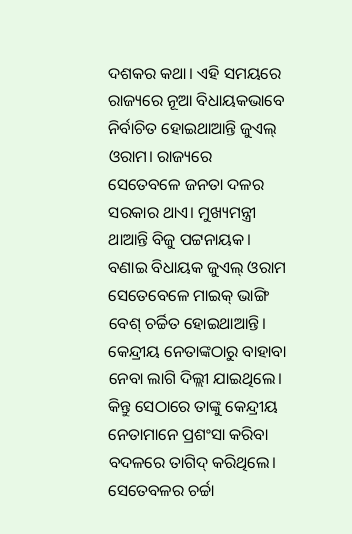ଦଶକର କଥା। ଏହି ସମୟରେ ରାଜ୍ୟରେ ନୂଆ ବିଧାୟକଭାବେ ନିର୍ବାଚିତ ହୋଇଥାଆନ୍ତି ଜୁଏଲ୍ ଓରାମ। ରାଜ୍ୟରେ ସେତେବଳେ ଜନତା ଦଳର ସରକାର ଥାଏ। ମୁଖ୍ୟମନ୍ତ୍ରୀ ଥାଆନ୍ତି ବିଜୁ ପଟ୍ଟନାୟକ। ବଣାଇ ବିଧାୟକ ଜୁଏଲ୍ ଓରାମ ସେତେବେଳେ ମାଇକ୍ ଭାଙ୍ଗି ବେଶ୍ ଚର୍ଚ୍ଚିତ ହୋଇଥାଆନ୍ତି। କେନ୍ଦ୍ରୀୟ ନେତାଙ୍କଠାରୁ ବାହାବା ନେବା ଲାଗି ଦିଲ୍ଲୀ ଯାଇଥିଲେ। କିନ୍ତୁ ସେଠାରେ ତାଙ୍କୁ କେନ୍ଦ୍ରୀୟ ନେତାମାନେ ପ୍ରଶଂସା କରିବା ବଦଳରେ ତାଗିଦ୍ କରିଥିଲେ। ସେତେବଳର ଚର୍ଚ୍ଚା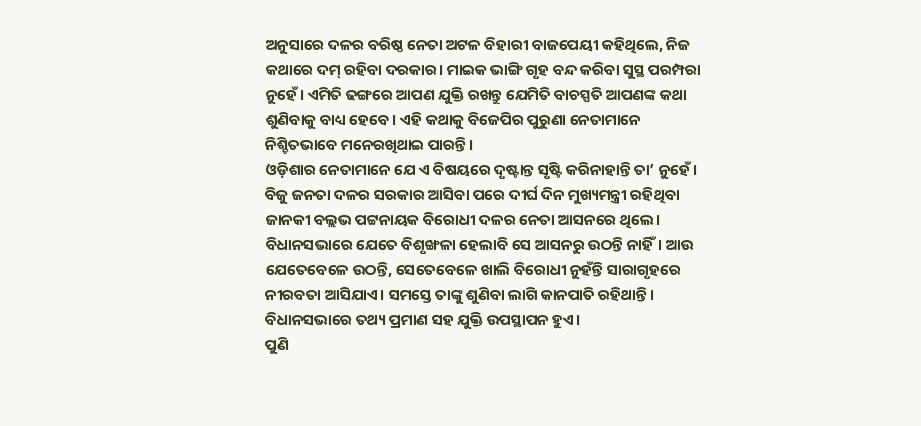ଅନୁସାରେ ଦଳର ବରିଷ୍ଠ ନେତା ଅଟଳ ବିହାରୀ ବାଜପେୟୀ କହିଥିଲେ, ନିଜ କଥାରେ ଦମ୍ ରହିବା ଦରକାର। ମାଇକ ଭାଙ୍ଗି ଗୃହ ବନ୍ଦ କରିବା ସୁସ୍ଥ ପରମ୍ପରା ନୁହେଁ। ଏମିତି ଢଙ୍ଗରେ ଆପଣ ଯୁକ୍ତି ରଖନ୍ତୁ ଯେମିତି ବାଚସ୍ପତି ଆପଣଙ୍କ କଥା ଶୁଣିବାକୁ ବାଧ୍ୟ ହେବେ। ଏହି କଥାକୁ ବିଜେପିର ପୁରୁଣା ନେତାମାନେ ନିଶ୍ଚିତଭାବେ ମନେରଖିଥାଇ ପାରନ୍ତି।
ଓଡ଼ିଶାର ନେତାମାନେ ଯେ ଏ ବିଷୟରେ ଦୃଷ୍ଟାନ୍ତ ସୃଷ୍ଟି କରିନାହାନ୍ତି ତା’ ନୁହେଁ। ବିଜୁ ଜନତା ଦଳର ସରକାର ଆସିବା ପରେ ଦୀର୍ଘ ଦିନ ମୁଖ୍ୟମନ୍ତ୍ରୀ ରହିଥିବା ଜାନକୀ ବଲ୍ଲଭ ପଟ୍ଟନାୟକ ବିରୋଧୀ ଦଳର ନେତା ଆସନରେ ଥିଲେ। ବିଧାନସଭାରେ ଯେତେ ବିଶୃଙ୍ଖଳା ହେଲାବି ସେ ଆସନରୁ ଉଠନ୍ତି ନାହିଁ। ଆଉ ଯେତେବେଳେ ଉଠନ୍ତି, ସେତେବେଳେ ଖାଲି ବିରୋଧୀ ନୁହଁନ୍ତି ସାରାଗୃହରେ ନୀରବତା ଆସିଯାଏ। ସମସ୍ତେ ତାଙ୍କୁ ଶୁଣିବା ଲାଗି କାନପାତି ରହିଥାନ୍ତି। ବିଧାନସଭାରେ ତଥ୍ୟ ପ୍ରମାଣ ସହ ଯୁକ୍ତି ଉପସ୍ଥାପନ ହୁଏ।
ପୁଣି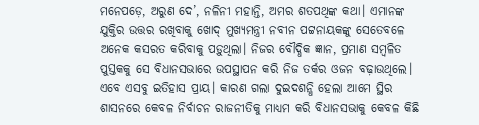ମନେପଡ଼େ, ଅରୁଣ ଦେ’, ନଳିନୀ ମହାନ୍ତି, ଅମର ଶତପଥିଙ୍କ କଥା। ଏମାନଙ୍କ ଯୁକ୍ତିର ଉତ୍ତର ରଖିବାକୁ ଖୋଦ୍ ମୁଖ୍ୟମନ୍ତ୍ରୀ ନବୀନ ପଟ୍ଟନାୟକଙ୍କୁ ସେତେବଳେ ଅନେକ କସରତ କରିବାକୁ ପଡ଼ୁଥିଲା। ନିଜର ବୌଦ୍ଧିକ ଜ୍ଞାନ, ପ୍ରମାଣ ସମ୍ବଳିତ ପୁସ୍ତକକୁ ସେ ବିଧାନସଭାରେ ଉପସ୍ଥାପନ କରି ନିଜ ତର୍କର ଓଜନ ବଢ଼ାଉଥିଲେ।
ଏବେ ଏସବୁ ଇତିହାସ ପ୍ରାୟ। କାରଣ ଗଲା ଦୁଇଦଶନ୍ଧି ହେଲା ଆମେ ସ୍ଥିର ଶାସନରେ କେବଳ ନିର୍ବାଚନ ରାଜନୀତିକୁ ମାଧ୍ୟମ କରି ବିଧାନସଭାକୁ କେବଳ କିଛି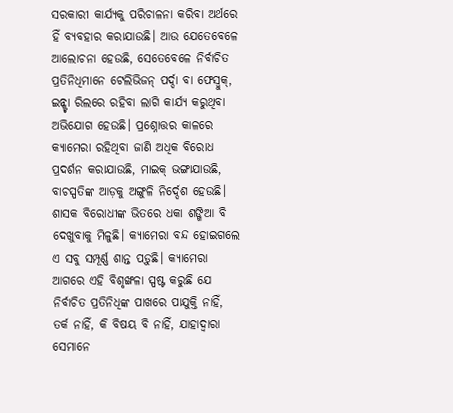ସରକାରୀ କାର୍ଯ୍ୟକୁ ପରିଚାଳନା କରିବା ଅର୍ଥରେ ହିଁ ବ୍ୟବହାର କରାଯାଉଛି। ଆଉ ଯେତେବେଳେ ଆଲୋଚନା ହେଉଛି, ସେତେବେଳେ ନିର୍ବାଚିତ ପ୍ରତିନିଧିମାନେ ଟେଲିଭିଜନ୍ ପର୍ଦ୍ଦା ବା ଫେସ୍ବୁକ୍, ଇନ୍ଷ୍ଟା ରିଲରେ ରହିବା ଲାଗି କାର୍ଯ୍ୟ କରୁଥିବା ଅଭିଯୋଗ ହେଉଛି। ପ୍ରଶ୍ନୋତ୍ତର କାଳରେ କ୍ୟାମେରା ରହିଥିବା ଜାଣି ଅଧିକ ବିରୋଧ ପ୍ରଦର୍ଶନ କରାଯାଉଛି, ମାଇକ୍ ଭଙ୍ଗାଯାଉଛି, ବାଚସ୍ପତିଙ୍କ ଆଡ଼କୁ ଅଙ୍ଗୁଳି ନିର୍ଦ୍ଦେଶ ହେଉଛି। ଶାସକ ବିରୋଧୀଙ୍କ ଭିତରେ ଧକା ଶଙ୍ଖିଆ ବି ଦେଖୁବାକୁ ମିଳୁଛି। କ୍ୟାମେରା ବନ୍ଦ ହୋଇଗଲେ ଏ ସବୁ ସମ୍ପୂର୍ଣ୍ଣ ଶାନ୍ତ ପଡ଼ୁଛି। କ୍ୟାମେରା ଆଗରେ ଏହି ବିଶୃଙ୍ଖଳା ସ୍ପଷ୍ଟ କରୁଛି ଯେ ନିର୍ବାଚିତ ପ୍ରତିନିଧିଙ୍କ ପାଖରେ ପାଯୁକ୍ତି ନାହିଁ, ତର୍କ ନାହିଁ, କି ବିଷୟ ବି ନାହିଁ, ଯାହାଦ୍ୱାରା ସେମାନେ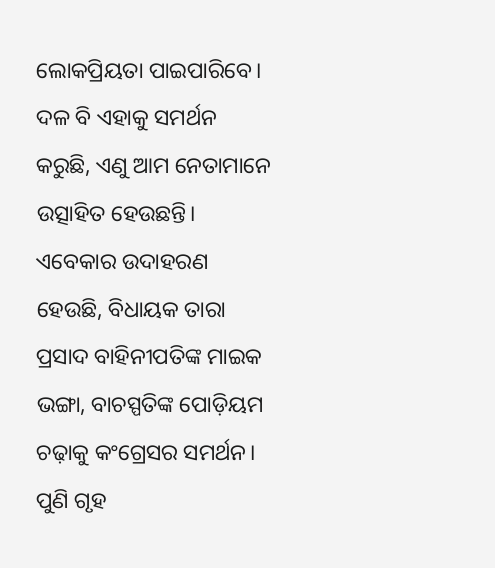ଲୋକପ୍ରିୟତା ପାଇପାରିବେ। ଦଳ ବି ଏହାକୁ ସମର୍ଥନ କରୁଛି, ଏଣୁ ଆମ ନେତାମାନେ ଉତ୍ସାହିତ ହେଉଛନ୍ତି।
ଏବେକାର ଉଦାହରଣ ହେଉଛି, ବିଧାୟକ ତାରା ପ୍ରସାଦ ବାହିନୀପତିଙ୍କ ମାଇକ ଭଙ୍ଗା, ବାଚସ୍ପତିଙ୍କ ପୋଡ଼ିୟମ ଚଢ଼ାକୁ କଂଗ୍ରେସର ସମର୍ଥନ। ପୁଣି ଗୃହ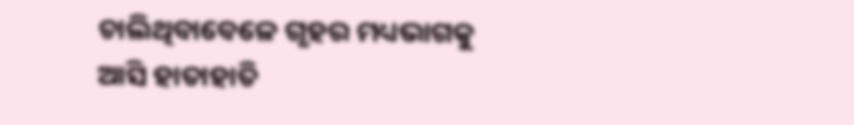ଚାଲିଥିବାବେଳେ ଗୃହର ମଧ୍ୟଭାଗକୁ ଆସି ହାତାହାତି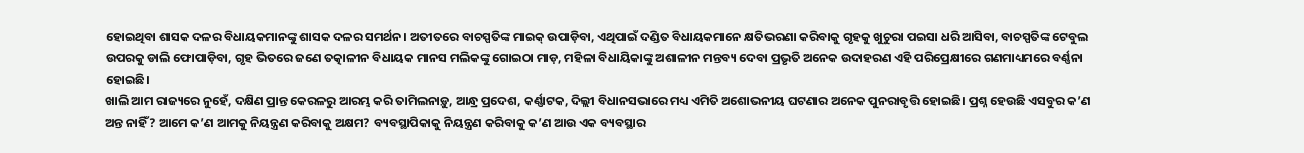ହୋଇଥିବା ଶାସକ ଦଳର ବିଧାୟକମାନଙ୍କୁ ଶାସକ ଦଳର ସମର୍ଥନ। ଅତୀତରେ ବାଚସ୍ପତିଙ୍କ ମାଇକ୍ ଉପାଡ଼ିବା, ଏଥିପାଇଁ ଦଣ୍ଡିତ ବିଧାୟକମାନେ କ୍ଷତିଭରଣା କରିବାକୁ ଗୃହକୁ ଖୁଚୁରା ପଇସା ଧରି ଆସିବା, ବାଚସ୍ପତିଙ୍କ ଟେବୁଲ ଉପରକୁ ଡାଲି ଫୋପାଡ଼ିବା, ଗୃହ ଭିତରେ ଜଣେ ତତ୍କାଳୀନ ବିଧାୟକ ମାନସ ମଲିକଙ୍କୁ ଗୋଇଠା ମାଡ଼, ମହିଳା ବିଧାୟିକାଙ୍କୁ ଅଶାଳୀନ ମନ୍ତବ୍ୟ ଦେବା ପ୍ରଭୃତି ଅନେକ ଉଦାହରଣ ଏହି ପରିପ୍ରେକ୍ଷୀରେ ଗଣମାଧ୍ୟମରେ ବର୍ଣ୍ଣନା ହୋଇଛି।
ଖାଲି ଆମ ରାଜ୍ୟରେ ନୁହେଁ, ଦକ୍ଷିଣ ପ୍ରାନ୍ତ କେରଳରୁ ଆରମ୍ଭ କରି ତାମିଲନାଡ଼ୁ, ଆନ୍ଧ୍ର ପ୍ରଦେଶ, କର୍ଣ୍ଣାଟକ, ଦିଲ୍ଲୀ ବିଧାନସଭାରେ ମଧ୍ୟ ଏମିତି ଅଶୋଭନୀୟ ଘଟଣାର ଅନେକ ପୁନରାବୃତ୍ତି ହୋଇଛି। ପ୍ରଶ୍ନ ହେଉଛି ଏସବୁର କ’ଣ ଅନ୍ତ ନାହିଁ? ଆମେ କ’ଣ ଆମକୁ ନିୟନ୍ତ୍ରଣ କରିବାକୁ ଅକ୍ଷମ? ବ୍ୟବସ୍ଥାପିକାକୁ ନିୟନ୍ତ୍ରଣ କରିବାକୁ କ’ଣ ଆଉ ଏକ ବ୍ୟବସ୍ଥାର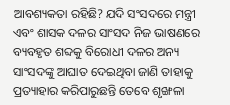ଆବଶ୍ୟକତା ରହିଛି? ଯଦି ସଂସଦରେ ମନ୍ତ୍ରୀ ଏବଂ ଶାସକ ଦଳର ସାଂସଦ ନିଜ ଭାଷଣରେ ବ୍ୟବହୃତ ଶବ୍ଦକୁ ବିରୋଧୀ ଦଳର ଅନ୍ୟ ସାଂସଦଙ୍କୁ ଆଘାତ ଦେଇଥିବା ଜାଣି ତାହାକୁ ପ୍ରତ୍ୟାହାର କରିପାରୁଛନ୍ତି ତେବେ ଶୃଙ୍ଖଳା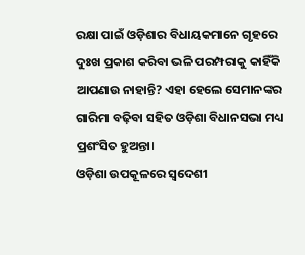ରକ୍ଷା ପାଇଁ ଓଡ଼ିଶାର ବିଧାୟକମାନେ ଗୃହରେ ଦୁଃଖ ପ୍ରକାଶ କରିବା ଭଳି ପରମ୍ପରାକୁ କାହିଁକି ଆପଣାଉ ନାହାନ୍ତି? ଏହା ହେଲେ ସେମାନଙ୍କର ଗାରିମା ବଢ଼ିବା ସହିତ ଓଡ଼ିଶା ବିଧାନସଭା ମଧ୍ୟ ପ୍ରଶଂସିତ ହୁଅନ୍ତା।
ଓଡ଼ିଶା ଉପକୂଳରେ ସ୍ୱଦେଶୀ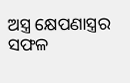ଅସ୍ତ୍ର କ୍ଷେପଣାସ୍ତ୍ରର ସଫଳ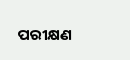ପରୀକ୍ଷଣ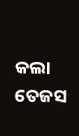କଲା ତେଜସ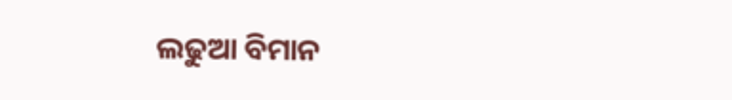ଲଢୁଆ ବିମାନ